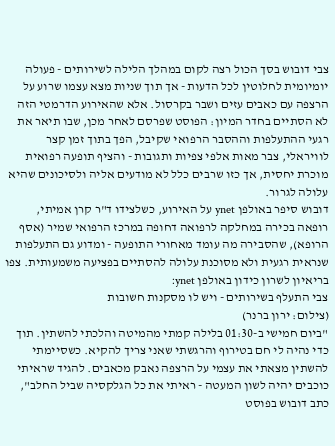צבי דובוש בסך הכול רצה לקום במהלך הלילה לשירותים - פעולה יומיומית לחלוטין לכל הדעות - אך תוך שניות מצא עצמו שרוע על הרצפה עם כאבים עזים ושבר בקרסול. אלא שהאירוע הדרמטי הזה לא הסתיים בחדר המיון: הפוסט שפרסם לאחר מכן, שבו תיאר את רגעי ההתעלפות וההסבר הרפואי שקיבל, הפך בתוך זמן קצר לוויראלי, צבר מאות אלפי צפיות ותגובות - והציף תופעה רפואית מוכרת יחסית, אך כזו שרבים כלל לא מודעים אליה ולסיכונים שהיא עלולה לגרור.
דובוש סיפר באולפן ynet על האירוע, כשלצידו ד"ר קרן אמיתי, רופאה בכירה במחלקה לרפואה דחופה במרכז הרפואי שמיר (אסף הרופא), שהסבירה מה עומד מאחורי התופעה - ומדוע גם התעלפות שנראית רגעית ולא מסוכנת עלולה להסתיים בפציעה משמעותית. צפו בריאיון לשרון כידון באולפן ynet:
צבי התעלף בשירותים - ויש לו מסקנות חשובות
(צילום: ירון ברנר)
"ביום חמישי ב-01:30 בלילה קמתי מהמיטה והלכתי להשתין. תוך כדי נהיה לי חם בטירוף והרגשתי שאני צריך להקיא. כשסיימתי להשתין מצאתי את עצמי על הרצפה נאבק מכאבים. להגיד שראיתי כוכבים יהיה לשון המעטה - ראיתי את כל הגלקסיה שביל החלב", כתב דובוש בפוסט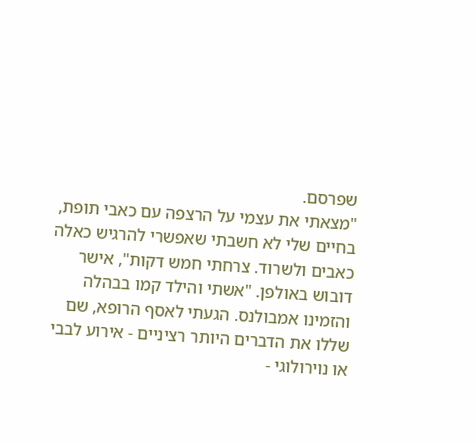שפרסם.
"מצאתי את עצמי על הרצפה עם כאבי תופת, בחיים שלי לא חשבתי שאפשרי להרגיש כאלה כאבים ולשרוד. צרחתי חמש דקות", אישר דובוש באולפן. "אשתי והילד קמו בבהלה והזמינו אמבולנס. הגעתי לאסף הרופא, שם שללו את הדברים היותר רציניים - אירוע לבבי או נוירולוגי -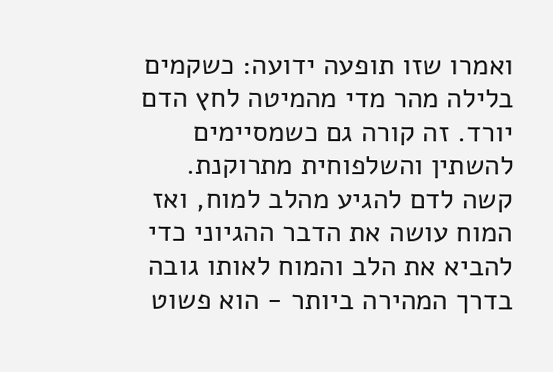ואמרו שזו תופעה ידועה: כשקמים בלילה מהר מדי מהמיטה לחץ הדם יורד. זה קורה גם כשמסיימים להשתין והשלפוחית מתרוקנת. קשה לדם להגיע מהלב למוח, ואז המוח עושה את הדבר ההגיוני כדי להביא את הלב והמוח לאותו גובה בדרך המהירה ביותר - הוא פשוט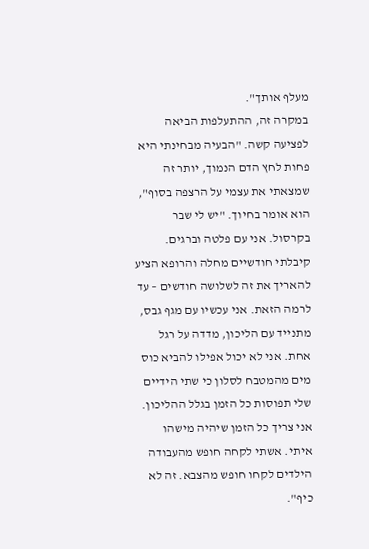מעלף אותך".
במקרה זה, ההתעלפות הביאה לפציעה קשה. "הבעיה מבחינתי היא פחות לחץ הדם הנמוך, יותר זה שמצאתי את עצמי על הרצפה בסוף", הוא אומר בחיוך. "יש לי שבר בקרסול. אני עם פלטה וברגים. קיבלתי חודשיים מחלה והרופא הציע להאריך את זה לשלושה חודשים – עד לרמה הזאת. אני עכשיו עם מגף גבס, מתנייד עם הליכון, מדדה על רגל אחת. אני לא יכול אפילו להביא כוס מים מהמטבח לסלון כי שתי הידיים שלי תפוסות כל הזמן בגלל ההליכון. אני צריך כל הזמן שיהיה מישהו איתי. אשתי לקחה חופש מהעבודה הילדים לקחו חופש מהצבא. זה לא כיף".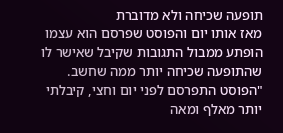תופעה שכיחה ולא מדוברת
מאז אותו יום והפוסט שפרסם הוא עצמו הופתע ממבול התגובות שקיבל שאישר לו שהתופעה שכיחה יותר ממה שחשב. "הפוסט התפרסם לפני יום וחצי, קיבלתי יותר מאלף ומאה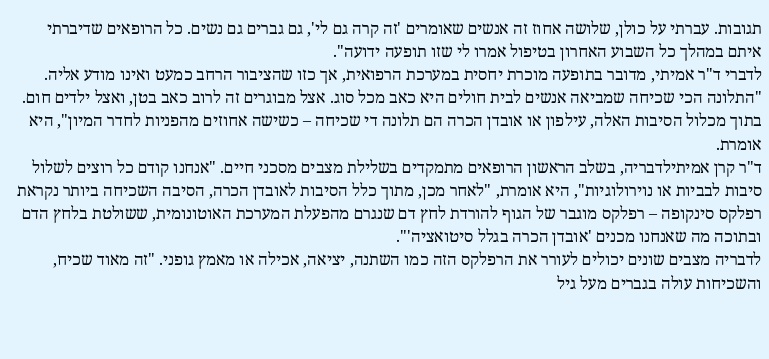תגובות. עברתי על כולן, שלושה אחוז זה אנשים שאומרים 'זה קרה גם לי', גם גברים גם נשים. כל הרופאים שדיברתי איתם במהלך כל השבוע האחרון בטיפול אמרו לי שזו תופעה ידועה".
לדברי ד"ר אמיתי, מדובר בתופעה מוכרת יחסית במערכת הרפואית, אך כזו שהציבור הרחב כמעט ואינו מודע אליה. "התלונה הכי שכיחה שמביאה אנשים לבית חולים היא כאב מכל סוג. אצל מבוגרים זה לרוב כאב בטן, ואצל ילדים חום. בתוך מכלול הסיבות האלה, עילפון או אובדן הכרה הם תלונה די שכיחה – כשישה אחוזים מהפניות לחדר המיון", היא אומרת.
ד"ר קרן אמיתילדבריה, בשלב הראשון הרופאים מתמקדים בשלילת מצבים מסכני חיים. "אנחנו קודם כל רוצים לשלול סיבות לבביות או נוירולוגיות", היא אומרת, "לאחר מכן, מתוך כלל הסיבות לאובדן הכרה, הסיבה השכיחה ביותר נקראת רפלקס סינקופה – רפלקס מוגבר של הגוף להורדת לחץ דם שנגרם מהפעלת המערכת האוטונומית, ששולטת בלחץ הדם ובתוכה מה שאנחנו מכנים 'אובדן הכרה בגלל סיטואציה'".
לדבריה מצבים שונים יכולים לעורר את הרפלקס הזה כמו השתנה, יציאה, אכילה או מאמץ גופני. "זה מאוד שכיח, והשכיחות עולה בגברים מעל גיל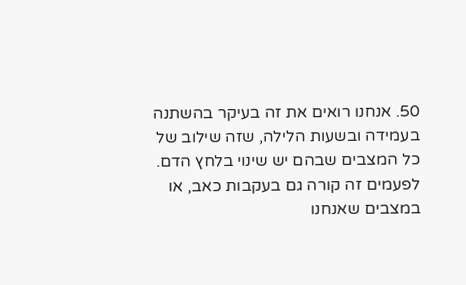50. אנחנו רואים את זה בעיקר בהשתנה בעמידה ובשעות הלילה, שזה שילוב של כל המצבים שבהם יש שינוי בלחץ הדם. לפעמים זה קורה גם בעקבות כאב, או במצבים שאנחנו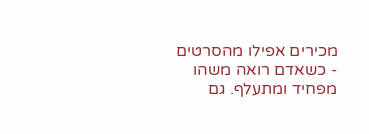מכירים אפילו מהסרטים - כשאדם רואה משהו מפחיד ומתעלף. גם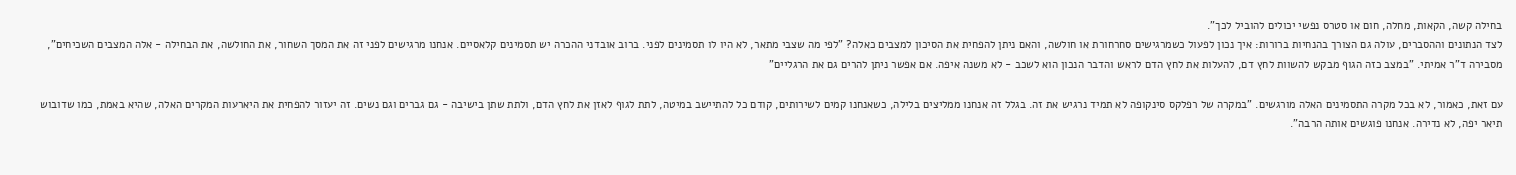בחילה קשה, הקאות, מחלה, חום או סטרס נפשי יכולים להוביל לכך".
לצד הנתונים וההסברים, עולה גם הצורך בהנחיות ברורות: איך נכון לפעול כשמרגישים סחרחורת או חולשה, והאם ניתן להפחית את הסיכון למצבים כאלה? "לפי מה שצבי מתאר, לא היו לו תסמינים לפני. ברוב אובדני ההכרה יש תסמינים קלאסיים. אנחנו מרגישים לפני זה את המסך השחור, את החולשה, את הבחילה - אלה המצבים השכיחים", מסבירה ד"ר אמיתי. "במצב כזה הגוף מבקש להשוות לחץ דם, להעלות את לחץ הדם לראש והדבר הנכון הוא לשכב - לא משנה איפה. אם אפשר ניתן להרים גם את הרגליים"

עם זאת, כאמור, לא בכל מקרה התסמינים האלה מורגשים. "במקרה של רפלקס סינקופה לא תמיד נרגיש את זה. בגלל זה אנחנו ממליצים בלילה, כשאנחנו קמים לשירותים, קודם כל להתיישב במיטה, לתת לגוף לאזן את לחץ הדם, ולתת שתן בישיבה - גם גברים וגם נשים. זה יעזור להפחית את היארעות המקרים האלה, שהיא באמת, כמו שדובוש תיאר יפה, לא נדירה. אנחנו פוגשים אותה הרבה".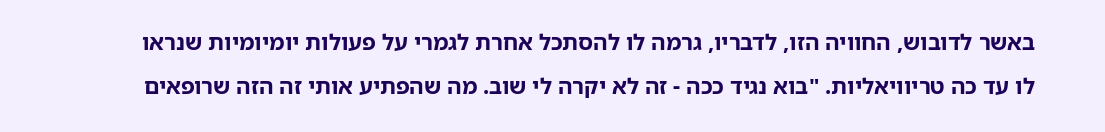באשר לדובוש, החוויה הזו, לדבריו, גרמה לו להסתכל אחרת לגמרי על פעולות יומיומיות שנראו לו עד כה טריוויאליות. "בוא נגיד ככה - זה לא יקרה לי שוב. מה שהפתיע אותי זה הזה שרופאים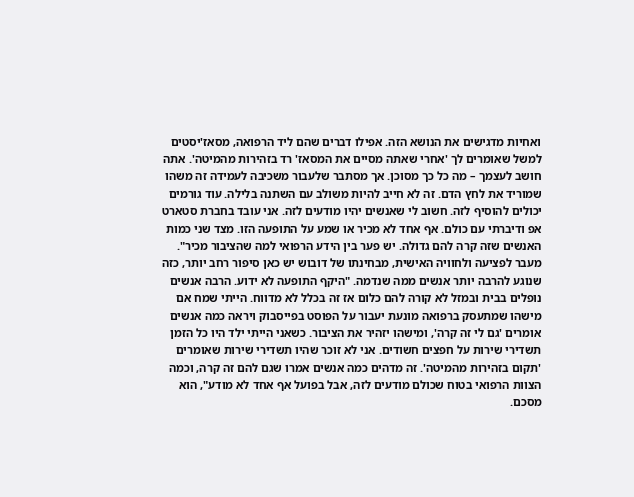ואחיות מדגישים את הנושא הזה. אפילו דברים שהם ליד הרפואה, מסאז'יסטים למשל שאומרים לך 'אחרי שאתה מסיים את המסאז' רד בזהירות מהמיטה'. אתה חושב לעצמך – מה כל כך מסוכן. אך מסתבר שלעבור משכיבה לעמידה זה משהו שמוריד את לחץ הדם. זה לא חייב להיות משולב עם השתנה בלילה. עוד גורמים יכולים להוסיף לזה. חשוב לי שאנשים יהיו מודעים לזה. אני עובד בחברת סטארט אפ ודיברתי עם כולם. אף אחד לא מכיר או שמע על התופעה הזו. מצד שני כמות האנשים שזה קרה להם גדולה. יש פער בין הידע הרפואי למה שהציבור מכיר".
מעבר לפציעה ולחוויה האישית, מבחינתו של דובוש יש כאן סיפור רחב יותר, כזה שנוגע להרבה יותר אנשים ממה שנדמה. "היקף התופעה לא ידוע. הרבה אנשים נופלים בבית ובמזל לא קורה להם כלום אז זה בכלל לא מדווח. הייתי שמח אם מישהו שמתעסק ברפואה מונעת יעבור על הפוסט בפייסבוק ויראה כמה אנשים אומרים 'גם לי זה קרה', ומישהו יזהיר את הציבור. כשאני הייתי ילד היו כל הזמן תשדירי שירות על חפצים חשודים. אני לא זוכר שהיו תשדירי שירות שאומרים 'תקום בזהירות מהמיטה'. זה מדהים כמה אנשים אמרו שגם להם זה קרה, וכמה הצוות הרפואי בטוח שכולם מודעים לזה, אבל בפועל אף אחד לא מודע", הוא מסכם.